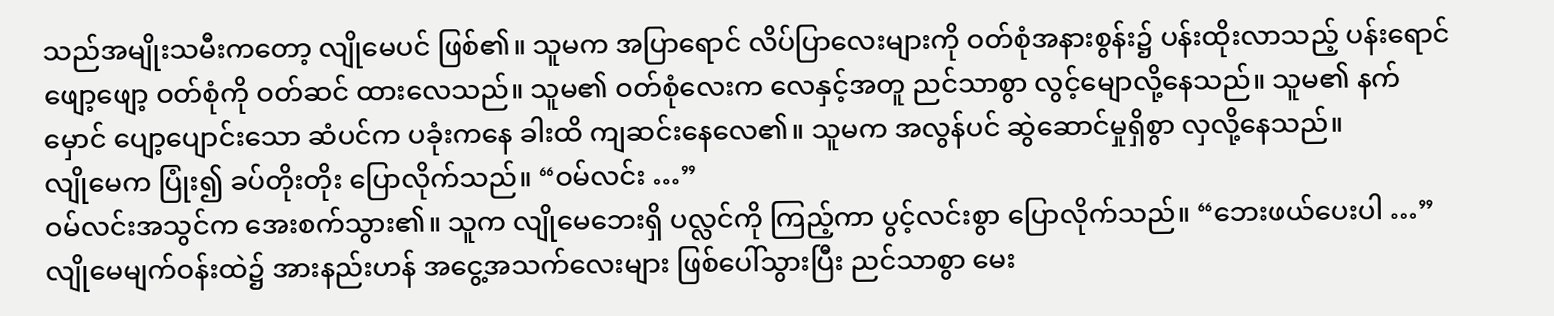သည်အမျိုးသမီးကတော့ လျိုမေပင် ဖြစ်၏။ သူမက အပြာရောင် လိပ်ပြာလေးများကို ဝတ်စုံအနားစွန်း၌ ပန်းထိုးလာသည့် ပန်းရောင်ဖျော့ဖျော့ ဝတ်စုံကို ဝတ်ဆင် ထားလေသည်။ သူမ၏ ဝတ်စုံလေးက လေနှင့်အတူ ညင်သာစွာ လွင့်မျောလို့နေသည်။ သူမ၏ နက်မှောင် ပျော့ပျောင်းသော ဆံပင်က ပခုံးကနေ ခါးထိ ကျဆင်းနေလေ၏။ သူမက အလွန်ပင် ဆွဲဆောင်မှုရှိစွာ လှလို့နေသည်။
လျိုမေက ပြုံး၍ ခပ်တိုးတိုး ပြောလိုက်သည်။ “ဝမ်လင်း …”
ဝမ်လင်းအသွင်က အေးစက်သွား၏။ သူက လျိုမေဘေးရှိ ပလ္လင်ကို ကြည့်ကာ ပွင့်လင်းစွာ ပြောလိုက်သည်။ “ဘေးဖယ်ပေးပါ …”
လျိုမေမျက်ဝန်းထဲ၌ အားနည်းဟန် အငွေ့အသက်လေးများ ဖြစ်ပေါ်သွားပြီး ညင်သာစွာ မေး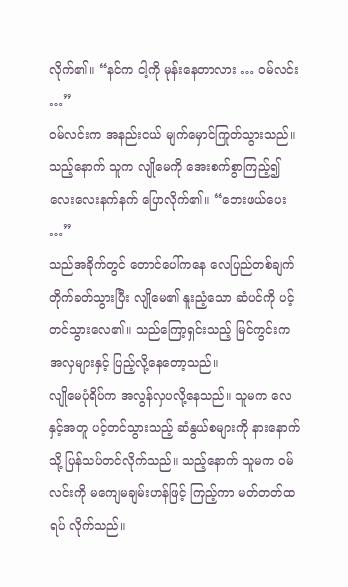လိုက်၏။ “နင်က ငါ့ကို မုန်းနေတာလား … ဝမ်လင်း …”
ဝမ်လင်းက အနည်းငယ် မျက်မှောင်ကြုတ်သွားသည်။ သည့်နောက် သူက လျိုမေကို အေးစက်စွာကြည့်၍ လေးလေးနက်နက် ပြောလိုက်၏။ “ဘေးဖယ်ပေး …”
သည်အခိုက်တွင် တောင်ပေါ်ကနေ လေပြည်တစ်ချက် တိုက်ခတ်သွားပြီး လျိုမေ၏ နူးညံ့သော ဆံပင်ကို ပင့်တင်သွားလေ၏။ သည်ကြော့ရှင်းသည့် မြင်ကွင်းက အလှများနှင့် ပြည့်လို့နေတော့သည်။
လျိုမေပုံရိပ်က အလွန်လှပလို့နေသည်။ သူမက လေနှင့်အတူ ပင့်တင်သွားသည့် ဆံနွယ်စများကို နားနောက်သို့ ပြန်သပ်တင်လိုက်သည်။ သည့်နောက် သူမက ဝမ်လင်းကို မကျေမချမ်းဟန်ဖြင့် ကြည့်ကာ မတ်တတ်ထရပ် လိုက်သည်။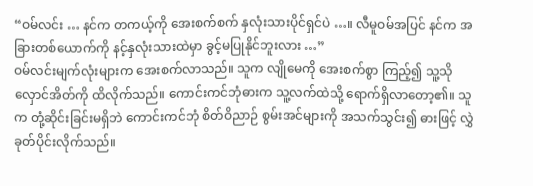“ဝမ်လင်း … နင်က တကယ့်ကို အေးစက်စက် နှလုံးသားပိုင်ရှင်ပဲ …။ လီမူဝမ်အပြင် နင်က အခြားတစ်ယောက်ကို နင့်နှလုံးသားထဲမှာ ခွင့်မပြုနိုင်ဘူးလား …”
ဝမ်လင်းမျက်လုံးများက အေးစက်လာသည်။ သူက လျိုမေကို အေးစက်စွာ ကြည့်၍ သူ့သိုလှောင်အိတ်ကို ထိလိုက်သည်။ ကောင်းကင်ဘုံဓားက သူ့လက်ထဲသို့ ရောက်ရှိလာတော့၏။ သူက တုံ့ဆိုင်းခြင်းမရှိဘဲ ကောင်းကင်ဘုံ စိတ်ဝိညာဉ် စွမ်းအင်များကို အသက်သွင်း၍ ဓားဖြင့် လွှဲခုတ်ပိုင်းလိုက်သည်။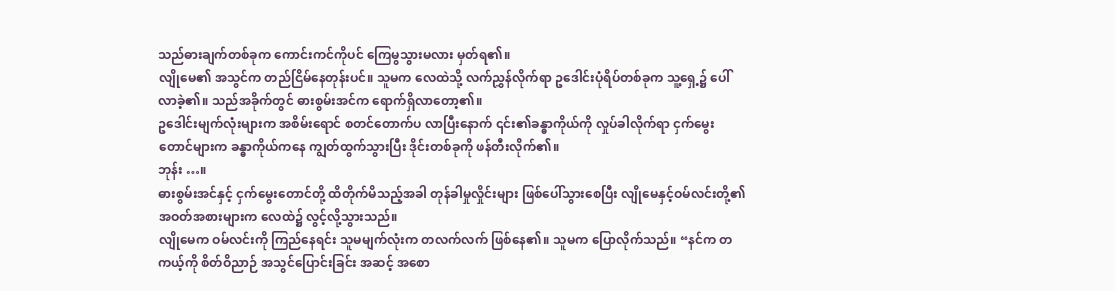သည်ဓားချက်တစ်ခုက ကောင်းကင်ကိုပင် ကြေမွသွားမလား မှတ်ရ၏။
လျိုမေ၏ အသွင်က တည်ငြိမ်နေတုန်းပင်။ သူမက လေထဲသို့ လက်ညွှန်လိုက်ရာ ဥဒေါင်းပုံရိပ်တစ်ခုက သူ့ရှေ့၌ ပေါ်လာခဲ့၏။ သည်အခိုက်တွင် ဓားစွမ်းအင်က ရောက်ရှိလာတော့၏။
ဥဒေါင်းမျက်လုံးများက အစိမ်းရောင် စတင်တောက်ပ လာပြီးနောက် ၎င်း၏ခန္ဓာကိုယ်ကို လှုပ်ခါလိုက်ရာ ငှက်မွေးတောင်များက ခန္ဓာကိုယ်ကနေ ကျွတ်ထွက်သွားပြီး ဒိုင်းတစ်ခုကို ဖန်တီးလိုက်၏။
ဘုန်း …။
ဓားစွမ်းအင်နှင့် ငှက်မွေးတောင်တို့ ထိတိုက်မိသည့်အခါ တုန်ခါမှုလှိုင်းများ ဖြစ်ပေါ်သွားစေပြီး လျိုမေနှင့်ဝမ်လင်းတို့၏ အဝတ်အစားများက လေထဲ၌ လွင့်လို့သွားသည်။
လျိုမေက ဝမ်လင်းကို ကြည်နေရင်း သူမမျက်လုံးက တလက်လက် ဖြစ်နေ၏။ သူမက ပြောလိုက်သည်။ “နင်က တကယ့်ကို စိတ်ဝိညာဉ် အသွင်ပြောင်းခြင်း အဆင့် အစော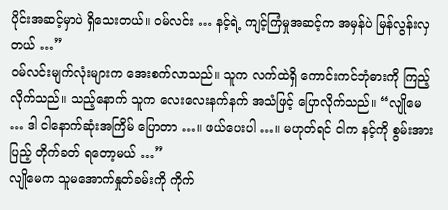ပိုင်းအဆင့်မှာပဲ ရှိသေးတယ်။ ဝမ်လင်း … နင့်ရဲ့ ကျင့်ကြံမှုအဆင့်က အမှန်ပဲ မြန်လွန်းလှတယ် …”
ဝမ်လင်းမျက်လုံးများက အေးစက်လာသည်။ သူက လက်ထဲရှိ ကောင်းကင်ဘုံဓားကို ကြည့်လိုက်သည်။ သည့်နောက် သူက လေးလေးနက်နက် အသံဖြင့် ပြောလိုက်သည်။ “လျိုမေ … ဒါ ငါနောက်ဆုံးအကြိမ် ပြောတာ …။ ဖယ်ပေးပါ …။ မဟုတ်ရင် ငါက နင့်ကို စွမ်းအားပြည့် တိုက်ခတ် ရတော့မယ် …”
လျိုမေက သူမအောက်နှုတ်ခမ်းကို ကိုက်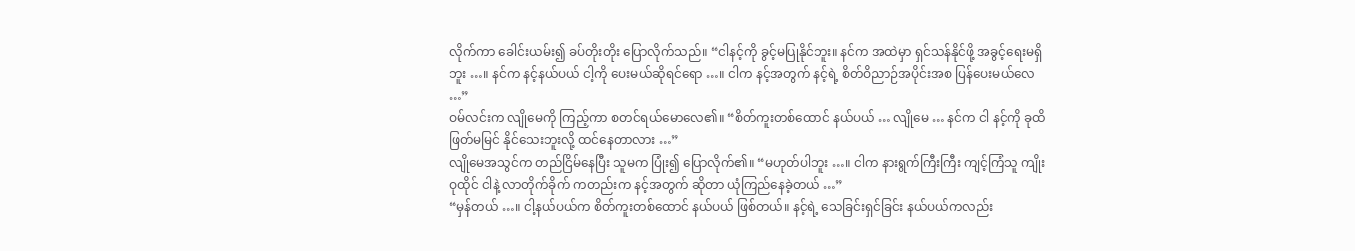လိုက်ကာ ခေါင်းယမ်း၍ ခပ်တိုးတိုး ပြောလိုက်သည်။ “ငါနင့်ကို ခွင့်မပြုနိုင်ဘူး။ နင်က အထဲမှာ ရှင်သန်နိုင်ဖို့ အခွင့်ရေးမရှိဘူး …။ နင်က နင့်နယ်ပယ် ငါ့ကို ပေးမယ်ဆိုရင်ရော …။ ငါက နင့်အတွက် နင့်ရဲ့ စိတ်ဝိညာဉ်အပိုင်းအစ ပြန်ပေးမယ်လေ …”
ဝမ်လင်းက လျိုမေကို ကြည့်ကာ စတင်ရယ်မောလေ၏။ “စိတ်ကူးတစ်ထောင် နယ်ပယ် … လျိုမေ … နင်က ငါ နင့်ကို ခုထိ ဖြတ်မမြင် နိုင်သေးဘူးလို့ ထင်နေတာလား …”
လျိုမေအသွင်က တည်ငြိမ်နေပြီး သူမက ပြုံး၍ ပြောလိုက်၏။ “မဟုတ်ပါဘူး …။ ငါက နားရွက်ကြီးကြီး ကျင့်ကြံသူ ကျိုးဝုထိုင် ငါနဲ့ လာတိုက်ခိုက် ကတည်းက နင့်အတွက် ဆိုတာ ယုံကြည်နေခဲ့တယ် …”
“မှန်တယ် …။ ငါ့နယ်ပယ်က စိတ်ကူးတစ်ထောင် နယ်ပယ် ဖြစ်တယ်။ နင့်ရဲ့ သေခြင်းရှင်ခြင်း နယ်ပယ်ကလည်း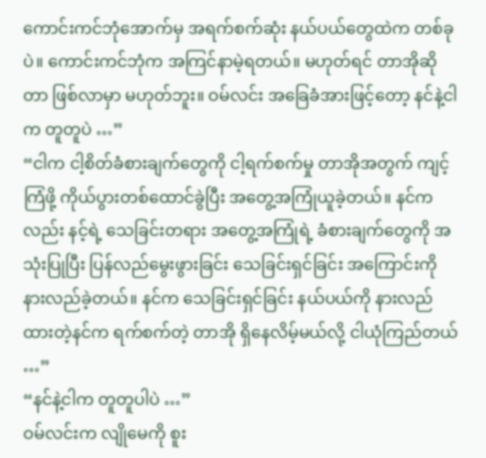ကောင်းကင်ဘုံအောက်မှ အရက်စက်ဆုံး နယ်ပယ်တွေထဲက တစ်ခုပဲ။ ကောင်းကင်ဘုံက အကြင်နာမဲ့ရတယ်။ မဟုတ်ရင် တာအိုဆိုတာ ဖြစ်လာမှာ မဟုတ်ဘူး။ ဝမ်လင်း အခြေခံအားဖြင့်တော့ နင်နဲ့ငါက တူတူပဲ …”
“ငါက ငါ့စိတ်ခံစားချက်တွေကို ငါ့ရက်စက်မှု တာအိုအတွက် ကျင့်ကြံဖို့ ကိုယ်ပွားတစ်ထောင်ခွဲပြီး အတွေ့အကြုံယူခဲ့တယ်။ နင်ကလည်း နင့်ရဲ့ သေခြင်းတရား အတွေ့အကြုံရဲ့ ခံစားချက်တွေကို အသုံးပြုပြီး ပြန်လည်မွေးဖွားခြင်း သေခြင်းရှင်ခြင်း အကြောင်းကို နားလည်ခဲ့တယ်။ နင်က သေခြင်းရှင်ခြင်း နယ်ပယ်ကို နားလည်ထားတဲ့နင်က ရက်စက်တဲ့ တာအို ရှိနေလိမ့်မယ်လို့ ငါယုံကြည်တယ် …”
“နင်နဲ့ငါက တူတူပါပဲ …”
ဝမ်လင်းက လျိုမေကို စူး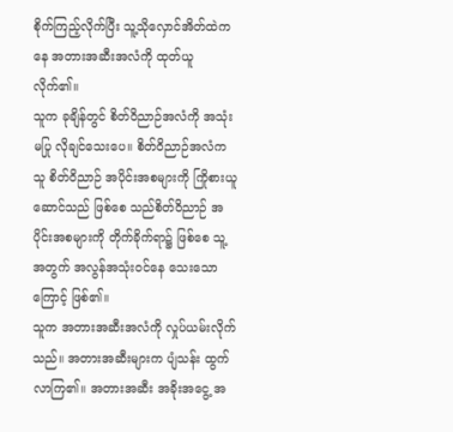စိုက်ကြည့်လိုက်ပြီး သူ့သိုလှောင်အိတ်ထဲကနေ အတားအဆီးအလံကို ထုတ်ယူလိုက်၏။
သူက ခုချိန်တွင် စိတ်ဝိညာဉ်အလံကို အသုံးမပြု လိုချင်သေးပေ။ စိတ်ဝိညာဉ်အလံက သူ စိတ်ဝိညာဉ် အပိုင်းအစများကို ကြိုစားယူဆောင်သည် ဖြစ်စေ သည်စိတ်ဝိညာဉ် အပိုင်းအစများကို တိုက်ခိုက်ရာ၌ ဖြစ်စေ သူ့အတွက် အလွန်အသုံးဝင်နေ သေးသောကြောင့် ဖြစ်၏။
သူက အတားအဆီးအလံကို လှုပ်ယမ်းလိုက်သည်။ အတားအဆီးများက ပျံသန်း ထွက်လာကြ၏။ အတားအဆီး အခိုးအငွေ့ အ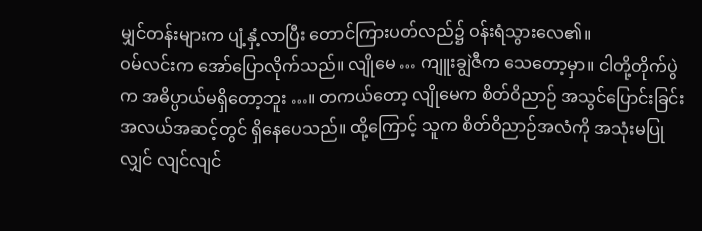မျှင်တန်းများက ပျံ့နှံ့လာပြီး တောင်ကြားပတ်လည်၌ ဝန်းရံသွားလေ၏။
ဝမ်လင်းက အော်ပြောလိုက်သည်။ လျိုမေ … ကျူးချွဲဇီက သေတော့မှာ။ ငါတို့တိုက်ပွဲက အဓိပ္ပာယ်မရှိတော့ဘူး …။ တကယ်တော့ လျိုမေက စိတ်ဝိညာဉ် အသွင်ပြောင်းခြင်း အလယ်အဆင့်တွင် ရှိနေပေသည်။ ထို့ကြောင့် သူက စိတ်ဝိညာဉ်အလံကို အသုံးမပြုလျှင် လျင်လျင်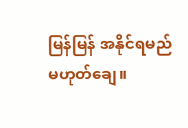မြန်မြန် အနိုင်ရမည် မဟုတ်ချေ။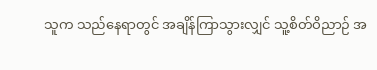သူက သည်နေရာတွင် အချိန်ကြာသွားလျှင် သူ့စိတ်ဝိညာဉ် အ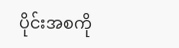ပိုင်းအစကို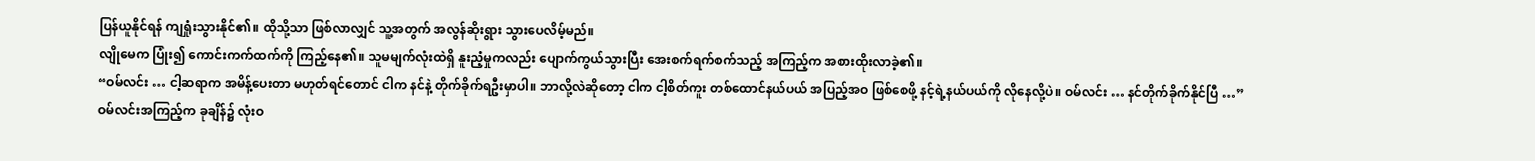ပြန်ယူနိုင်ရန် ကျရှုံးသွားနိုင်၏။ ထိုသို့သာ ဖြစ်လာလျှင် သူ့အတွက် အလွန်ဆိုးရွား သွားပေလိမ့်မည်။
လျိုမေက ပြုံး၍ ကောင်းကက်ထက်ကို ကြည့်နေ၏။ သူမမျက်လုံးထဲရှိ နူးညံ့မှုကလည်း ပျောက်ကွယ်သွားပြီး အေးစက်ရက်စက်သည့် အကြည့်က အစားထိုးလာခဲ့၏။
“ဝမ်လင်း … ငါ့ဆရာက အမိန့်ပေးတာ မဟုတ်ရင်တောင် ငါက နင်နဲ့ တိုက်ခိုက်ရဦးမှာပါ။ ဘာလို့လဲဆိုတော့ ငါက ငါ့စိတ်ကူး တစ်ထောင်နယ်ပယ် အပြည့်အဝ ဖြစ်စေဖို့ နင့်ရဲ့နယ်ပယ်ကို လိုနေလို့ပဲ။ ဝမ်လင်း … နင်တိုက်ခိုက်နိုင်ပြီ …”
ဝမ်လင်းအကြည့်က ခုချိန်၌ လုံးဝ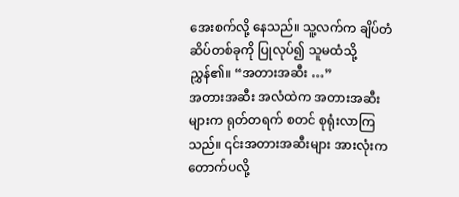အေးစက်လို့ နေသည်။ သူ့လက်က ချိပ်တံဆိပ်တစ်ခုကို ပြုလုပ်၍ သူမထံသို့ ညွှန်၏။ “အတားအဆီး …”
အတားအဆီး အလံထဲက အတားအဆီးများက ရုတ်တရက် စတင် စုရုံးလာကြသည်။ ၎င်းအတားအဆီးများ အားလုံးက တောက်ပလို့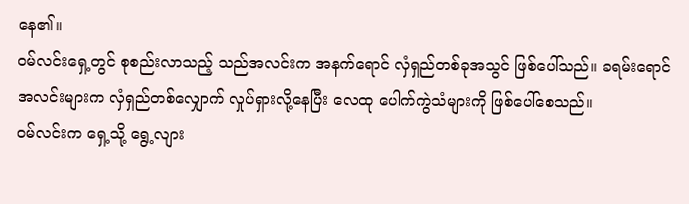နေ၏။
ဝမ်လင်းရှေ့တွင် စုစည်းလာသည့် သည်အလင်းက အနက်ရောင် လှံရှည်တစ်ခုအသွင် ဖြစ်ပေါ်သည်။ ခရမ်းရောင် အလင်းများက လှံရှည်တစ်လျှောက် လှုပ်ရှားလို့နေပြီး လေထု ပေါက်ကွဲသံများကို ဖြစ်ပေါ်စေသည်။
ဝမ်လင်းက ရှေ့သို့ ရွေ့လျား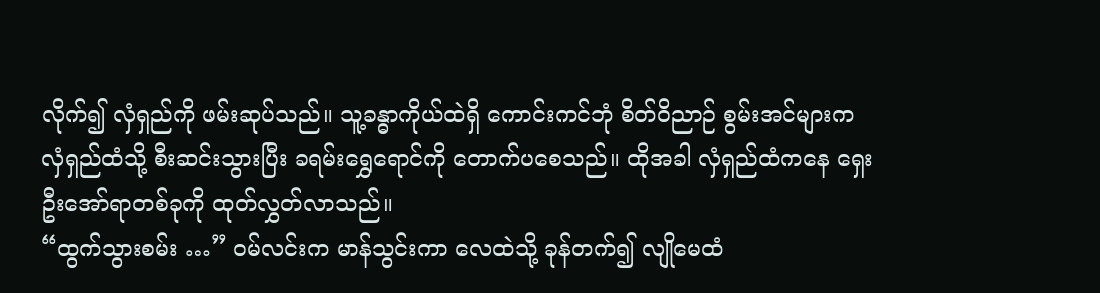လိုက်၍ လှံရှည်ကို ဖမ်းဆုပ်သည်။ သူ့ခန္ဓာကိုယ်ထဲရှိ ကောင်းကင်ဘုံ စိတ်ဝိညာဉ် စွမ်းအင်များက လှံရှည်ထံသို့ စီးဆင်းသွားပြီး ခရမ်းရွှေရောင်ကို တောက်ပစေသည်။ ထိုအခါ လှံရှည်ထံကနေ ရှေးဦးအော်ရာတစ်ခုကို ထုတ်လွှတ်လာသည်။
“ထွက်သွားစမ်း …” ဝမ်လင်းက မာန်သွင်းကာ လေထဲသို့ ခုန်တက်၍ လျိုမေထံ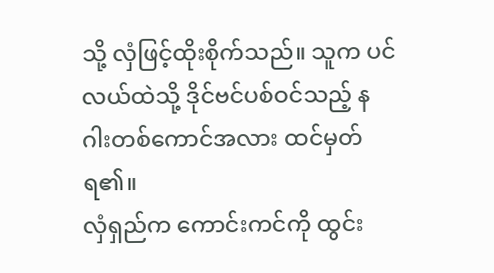သို့ လှံဖြင့်ထိုးစိုက်သည်။ သူက ပင်လယ်ထဲသို့ ဒိုင်ဗင်ပစ်ဝင်သည့် နဂါးတစ်ကောင်အလား ထင်မှတ်ရ၏။
လှံရှည်က ကောင်းကင်ကို ထွင်း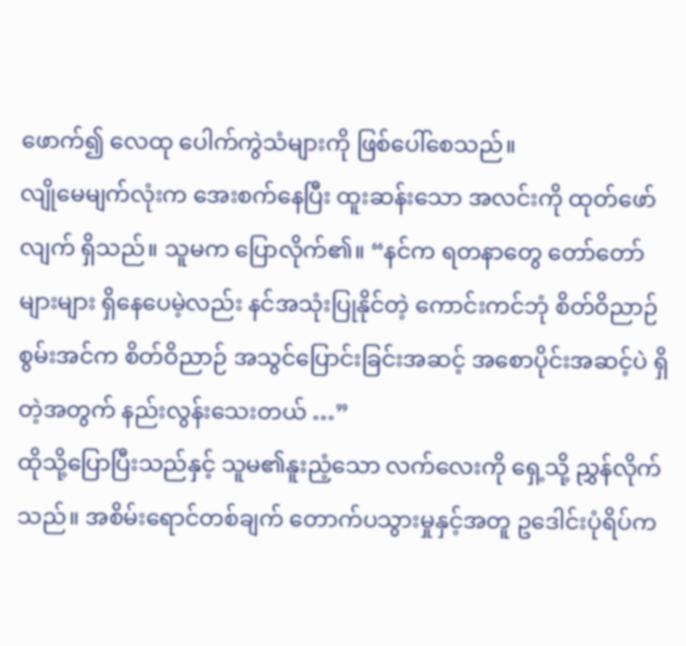ဖောက်၍ လေထု ပေါက်ကွဲသံများကို ဖြစ်ပေါ်စေသည်။
လျိုမေမျက်လုံးက အေးစက်နေပြီး ထူးဆန်းသော အလင်းကို ထုတ်ဖော်လျက် ရှိသည်။ သူမက ပြောလိုက်၏။ “နင်က ရတနာတွေ တော်တော်များများ ရှိနေပေမဲ့လည်း နင်အသုံးပြုနိုင်တဲ့ ကောင်းကင်ဘုံ စိတ်ဝိညာဉ်စွမ်းအင်က စိတ်ဝိညာဉ် အသွင်ပြောင်းခြင်းအဆင့် အစောပိုင်းအဆင့်ပဲ ရှိတဲ့အတွက် နည်းလွန်းသေးတယ် …”
ထိုသို့ပြောပြီးသည်နှင့် သူမ၏နူးညံ့သော လက်လေးကို ရှေ့သို့ ညွှန်လိုက်သည်။ အစိမ်းရောင်တစ်ချက် တောက်ပသွားမှုနှင့်အတူ ဥဒေါင်းပုံရိပ်က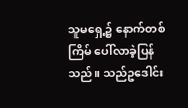သူမရှေ့၌ နောက်တစ်ကြိမ် ပေါ်လာခဲ့ပြန်သည်။ သည်ဥဒေါင်း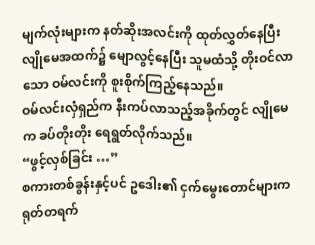မျက်လုံးများက နတ်ဆိုးအလင်းကို ထုတ်လွှတ်နေပြီး လျိုမေအထက်၌ မျောလွင့်နေပြီး သူမထံသို့ တိုးဝင်လာသော ဝမ်လင်းကို စူးစိုက်ကြည့်နေသည်။
ဝမ်လင်းလှံရှည်က နီးကပ်လာသည့်အခိုက်တွင် လျိုမေက ခပ်တိုးတိုး ရေရွတ်လိုက်သည်။
“ဖွင့်လှစ်ခြင်း …”
စကားတစ်ခွန်းနှင့်ပင် ဥဒေါး၏ ငှက်မွေးတောင်များက ရုတ်တရက်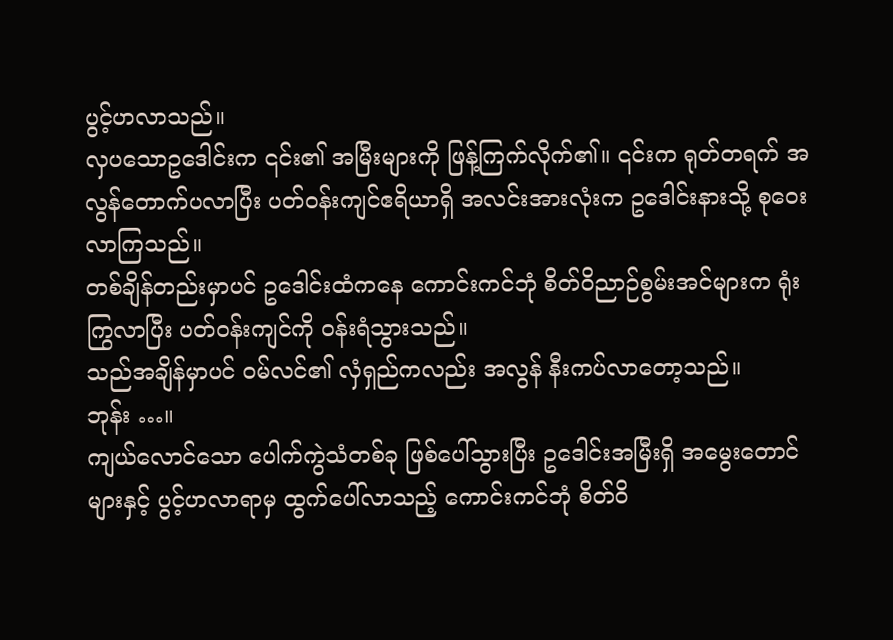ပွင့်ဟလာသည်။
လှပသောဥဒေါင်းက ၎င်း၏ အမြီးများကို ဖြန့်ကြက်လိုက်၏။ ၎င်းက ရုတ်တရက် အလွန်တောက်ပလာပြီး ပတ်ဝန်းကျင်ဧရိယာရှိ အလင်းအားလုံးက ဥဒေါင်းနားသို့ စုဝေးလာကြသည်။
တစ်ချိန်တည်းမှာပင် ဥဒေါင်းထံကနေ ကောင်းကင်ဘုံ စိတ်ဝိညာဉ်စွမ်းအင်များက ရုံးကြွလာပြီး ပတ်ဝန်းကျင်ကို ဝန်းရံသွားသည်။
သည်အချိန်မှာပင် ဝမ်လင်၏ လှံရှည်ကလည်း အလွန် နီးကပ်လာတော့သည်။
ဘုန်း …။
ကျယ်လောင်သော ပေါက်ကွဲသံတစ်ခု ဖြစ်ပေါ်သွားပြီး ဥဒေါင်းအမြီးရှိ အမွေးတောင်များနှင့် ပွင့်ဟလာရာမှ ထွက်ပေါ်လာသည့် ကောင်းကင်ဘုံ စိတ်ဝိ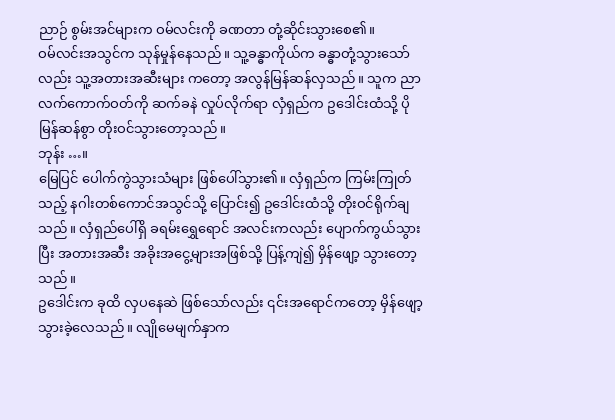ညာဉ် စွမ်းအင်များက ဝမ်လင်းကို ခဏတာ တုံ့ဆိုင်းသွားစေ၏။
ဝမ်လင်းအသွင်က သုန်မှုန်နေသည်။ သူ့ခန္ဓာကိုယ်က ခန္ဓာတုံ့သွားသော်လည်း သူ့အတားအဆီးများ ကတော့ အလွန်မြန်ဆန်လှသည်။ သူက ညာလက်ကောက်ဝတ်ကို ဆက်ခနဲ လှုပ်လိုက်ရာ လှံရှည်က ဥဒေါင်းထံသို့ ပိုမြန်ဆန်စွာ တိုးဝင်သွားတော့သည်။
ဘုန်း …။
မြေပြင် ပေါက်ကွဲသွားသံများ ဖြစ်ပေါ်သွား၏။ လှံရှည်က ကြမ်းကြုတ်သည့် နဂါးတစ်ကောင်အသွင်သို့ ပြောင်း၍ ဥဒေါင်းထံသို့ တိုးဝင်ရိုက်ချသည်။ လှံရှည်ပေါ်ရှိ ခရမ်းရွှေရောင် အလင်းကလည်း ပျောက်ကွယ်သွားပြီး အတားအဆီး အခိုးအငွေ့များအဖြစ်သို့ ပြန့်ကျဲ၍ မှိန်ဖျော့ သွားတော့သည်။
ဥဒေါင်းက ခုထိ လှပနေဆဲ ဖြစ်သော်လည်း ၎င်းအရောင်ကတော့ မှိန်ဖျော့သွားခဲ့လေသည်။ လျိုမေမျက်နှာက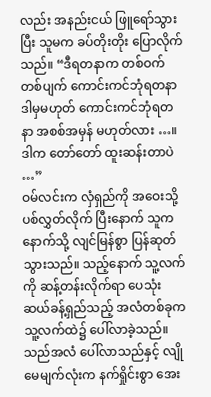လည်း အနည်းငယ် ဖြူရော်သွားပြီး သူမက ခပ်တိုးတိုး ပြောလိုက်သည်။ “ဒီရတနာက တစ်ဝက်တစ်ပျက် ကောင်းကင်ဘုံရတနာ ဒါမှမဟုတ် ကောင်းကင်ဘုံရတနာ အစစ်အမှန် မဟုတ်လား …။ ဒါက တော်တော် ထူးဆန်းတာပဲ …”
ဝမ်လင်းက လှံရှည်ကို အဝေးသို့ ပစ်လွှတ်လိုက် ပြီးနောက် သူက နောက်သို့ လျင်မြန်စွာ ပြန်ဆုတ်သွားသည်။ သည့်နောက် သူ့လက်ကို ဆန့်တန်းလိုက်ရာ ပေသုံးဆယ်ခန့်ရှည်သည့် အလံတစ်ခုက သူ့လက်ထဲ၌ ပေါ်လာခဲ့သည်။
သည်အလံ ပေါ်လာသည်နှင့် လျိုမေမျက်လုံးက နက်ရှိုင်းစွာ အေး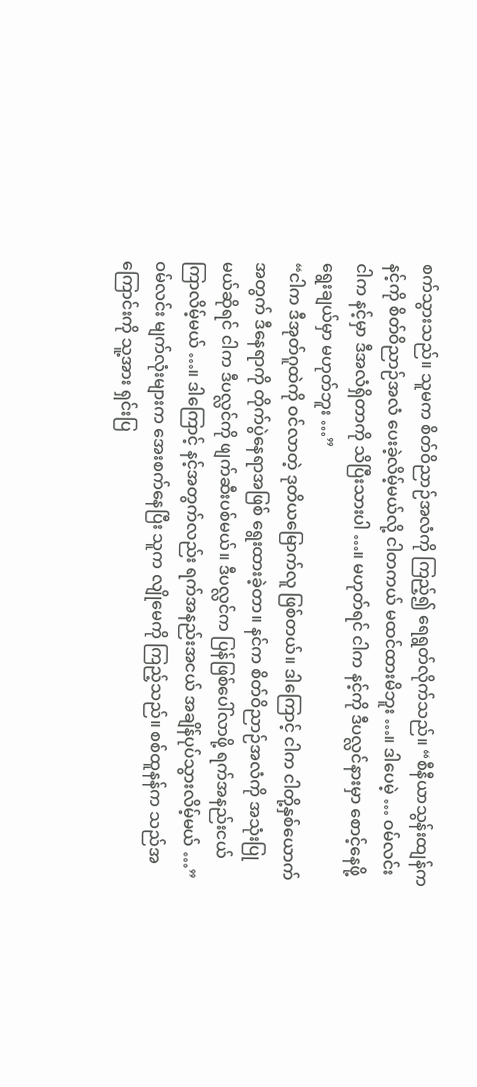စက်သွားသည်။ သူမက စိတ်ဝိညာဉ်အလံကို ကြည့်၍ ရေရွတ်လိုက်သည်။ “စီနီယာသွန်းထျန်က နင့်ကို စိတ်ဝိညာဉ်အလံ ပေးခဲ့လိမ့်မယ်လို့ ငါတကယ် မထင်ထားမိဘူး …။ ဒါပေမဲ့ … ဝမ်လင်း ငါက နင့်မှာ ဒီအလံရှိတာကို သိပြီးသားပါ …။ မဟုတ်ရင် ငါက နင့်ကို ဒီပလ္လင်နားမှာ စောင့်နေဖို့ ရွေးချယ်မှာ မဟုတ်ဘူး …”
“ငါက ဒီအုတ်ဂူထဲကို ဝင်လာတဲ့ ဒုတိယမြောက်လူ ဖြစ်တယ်။ ဒါကြောင့် ငါက ငါတို့နှစ်ယောက် အတွက် ဒီနေရာကို တိုက်ပွဲနေရာအဖြစ် ရွေးထားခဲ့တာ။ နင်က စိတ်ဝိညာဉ်အလံကို အသုံးပြုမယ်ဆိုရင် ငါက ဒီပလ္လင်ကို ဖျက်ဆီးပစ်မယ်။ ဒီပလ္လင်က ပြန်ဖြစ်ပေါ်လာဖို့ ရက်အနည်းငယ် ကြာလိမ့်မယ် …။ ဒါကြောင့် နင့်အတွက်လည်း ရက်အနည်းအငယ် အချိန်ပုပ်သွားလိမ့်မယ် …”
ဝမ်လင်း မျက်လုံးများက အေးစက်နေပြီး သူက လျိုမေကို ကြည့်သည်။ စစ်ထူနန်က သည်အကြောင်းကို သူ့အား ရှင်းပြ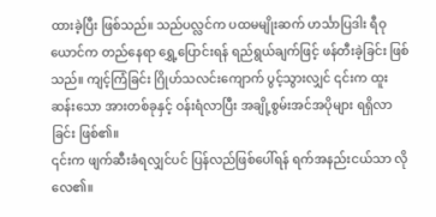ထားခဲ့ပြီး ဖြစ်သည်။ သည်ပလ္လင်က ပထမမျိုးဆက် ဟင်္သာပြဒါး ရီဝုယောင်က တည်နေရာ ရွှေ့ပြောင်းရန် ရည်ရွယ်ချက်ဖြင့် ဖန်တီးခဲ့ခြင်း ဖြစ်သည်။ ကျင့်ကြံခြင်း ဂြိုဟ်သလင်းကျောက် ပွင့်သွားလျှင် ၎င်းက ထူးဆန်းသော အားတစ်ခုနှင့် ဝန်းရံလာပြီး အချို့စွမ်းအင်အပိုများ ရရှိလာခြင်း ဖြစ်၏။
၎င်းက ဖျက်ဆီးခံရလျှင်ပင် ပြန်လည်ဖြစ်ပေါ်ရန် ရက်အနည်းငယ်သာ လိုလေ၏။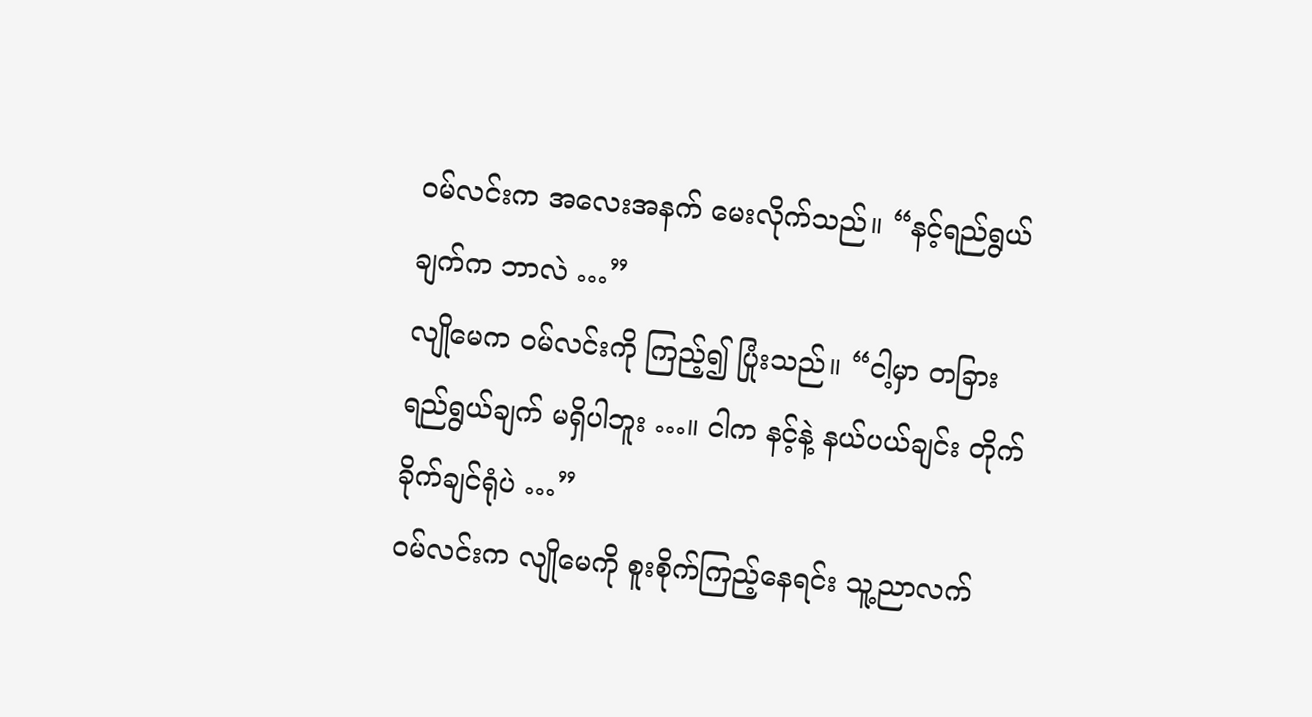ဝမ်လင်းက အလေးအနက် မေးလိုက်သည်။ “နင့်ရည်ရွယ်ချက်က ဘာလဲ …”
လျိုမေက ဝမ်လင်းကို ကြည့်၍ ပြုံးသည်။ “ငါ့မှာ တခြားရည်ရွယ်ချက် မရှိပါဘူး …။ ငါက နင့်နဲ့ နယ်ပယ်ချင်း တိုက်ခိုက်ချင်ရုံပဲ …”
ဝမ်လင်းက လျိုမေကို စူးစိုက်ကြည့်နေရင်း သူ့ညာလက်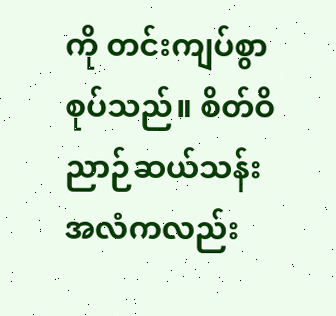ကို တင်းကျပ်စွာ စုပ်သည်။ စိတ်ဝိညာဉ်ဆယ်သန်း အလံကလည်း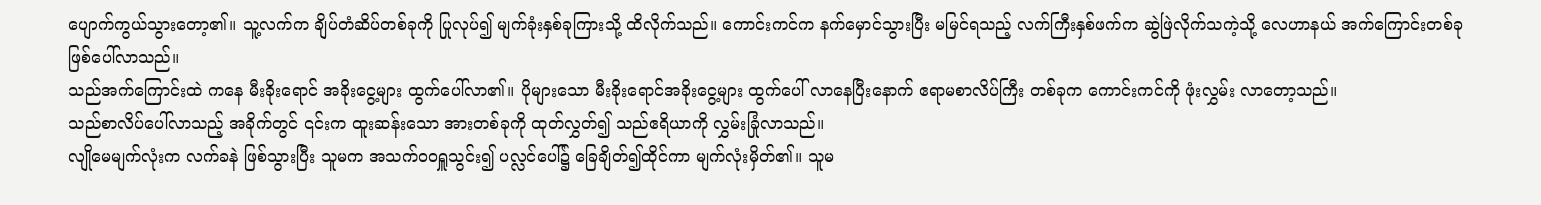ပျောက်ကွယ်သွားတော့၏။ သူ့လက်က ချိပ်တံဆိပ်တစ်ခုကို ပြုလုပ်၍ မျက်ခုံးနှစ်ခုကြားသို့ ထိလိုက်သည်။ ကောင်းကင်က နက်မှောင်သွားပြီး မမြင်ရသည့် လက်ကြီးနှစ်ဖက်က ဆွဲဖြဲလိုက်သကဲ့သို့ လေဟာနယ် အက်ကြောင်းတစ်ခု ဖြစ်ပေါ်လာသည်။
သည်အက်ကြောင်းထဲ ကနေ မီးခိုးရောင် အခိုးငွေ့များ ထွက်ပေါ်လာ၏။ ပိုများသော မီးခိုးရောင်အခိုးငွေ့များ ထွက်ပေါ် လာနေပြီးနောက် ဧရာမစာလိပ်ကြီး တစ်ခုက ကောင်းကင်ကို ဖုံးလွှမ်း လာတော့သည်။
သည်စာလိပ်ပေါ်လာသည့် အခိုက်တွင် ၎င်းက ထူးဆန်းသော အားတစ်ခုကို ထုတ်လွှတ်၍ သည်ဧရိယာကို လွှမ်းခြုံလာသည်။
လျိုမေမျက်လုံးက လက်ခနဲ ဖြစ်သွားပြီး သူမက အသက်ဝဝရှူသွင်း၍ ပလ္လင်ပေါ်၌ ခြေချိတ်၍ထိုင်ကာ မျက်လုံးမှိတ်၏။ သူမ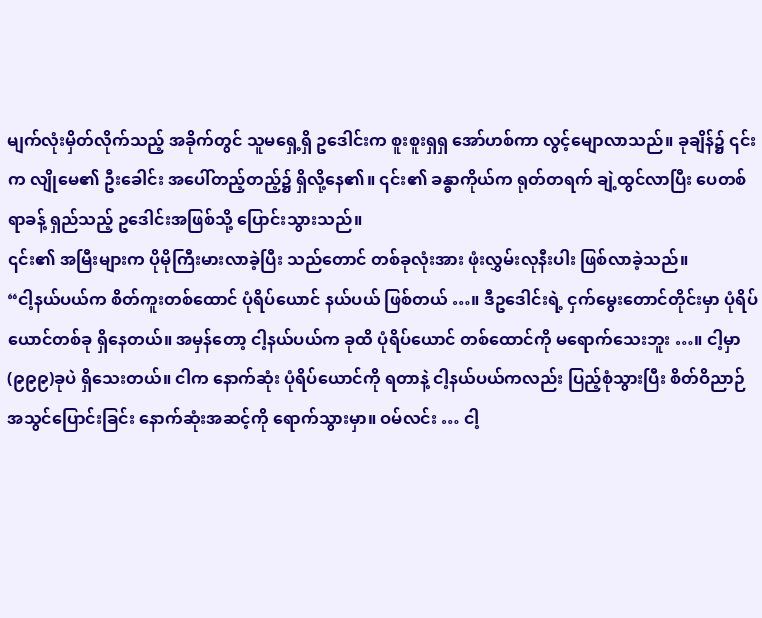မျက်လုံးမှိတ်လိုက်သည့် အခိုက်တွင် သူမရှေ့ရှိ ဥဒေါင်းက စူးစူးရှရှ အော်ဟစ်ကာ လွင့်မျောလာသည်။ ခုချိန်၌ ၎င်းက လျိုမေ၏ ဦးခေါင်း အပေါ်တည့်တည့်၌ ရှိလို့နေ၏။ ၎င်း၏ ခန္ဓာကိုယ်က ရုတ်တရက် ချဲ့ထွင်လာပြီး ပေတစ်ရာခန့် ရှည်သည့် ဥဒေါင်းအဖြစ်သို့ ပြောင်းသွားသည်။
၎င်း၏ အမြီးများက ပိုမိုကြီးမားလာခဲ့ပြီး သည်တောင် တစ်ခုလုံးအား ဖုံးလွှမ်းလုနီးပါး ဖြစ်လာခဲ့သည်။
“ငါ့နယ်ပယ်က စိတ်ကူးတစ်ထောင် ပုံရိပ်ယောင် နယ်ပယ် ဖြစ်တယ် …။ ဒီဥဒေါင်းရဲ့ ငှက်မွေးတောင်တိုင်းမှာ ပုံရိပ်ယောင်တစ်ခု ရှိနေတယ်။ အမှန်တော့ ငါ့နယ်ပယ်က ခုထိ ပုံရိပ်ယောင် တစ်ထောင်ကို မရောက်သေးဘူး …။ ငါ့မှာ (၉၉၉)ခုပဲ ရှိသေးတယ်။ ငါက နောက်ဆုံး ပုံရိပ်ယောင်ကို ရတာနဲ့ ငါ့နယ်ပယ်ကလည်း ပြည့်စုံသွားပြီး စိတ်ဝိညာဉ် အသွင်ပြောင်းခြင်း နောက်ဆုံးအဆင့်ကို ရောက်သွားမှာ။ ဝမ်လင်း … ငါ့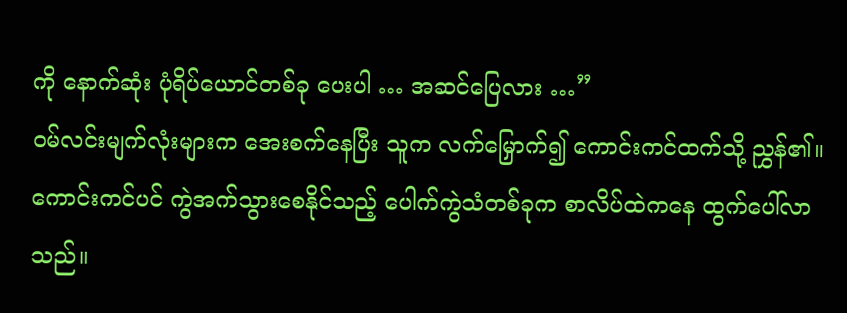ကို နောက်ဆုံး ပုံရိပ်ယောင်တစ်ခု ပေးပါ … အဆင်ပြေလား …”
ဝမ်လင်းမျက်လုံးများက အေးစက်နေပြီး သူက လက်မြှောက်၍ ကောင်းကင်ထက်သို့ ညွှန်၏။ ကောင်းကင်ပင် ကွဲအက်သွားစေနိုင်သည့် ပေါက်ကွဲသံတစ်ခုက စာလိပ်ထဲကနေ ထွက်ပေါ်လာသည်။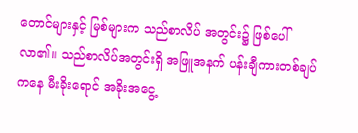တောင်များနှင့် မြစ်များက သည်စာလိပ် အတွင်း၌ ဖြစ်ပေါ်လာ၏။ သည်စာလိပ်အတွင်းရှိ အဖြူအနက် ပန်းချီကားတစ်ချပ်ကနေ မီးခိုးရောင် အခိုးအငွေ့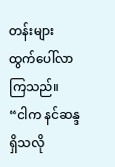တန်းများ ထွက်ပေါ်လာကြသည်။
“ငါက နင်ဆန္ဒရှိသလို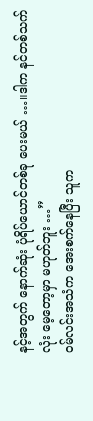နင့်အတွက် နောက်ဆုံး ပုံရိပ်ယောင်တစ်ခု ပေးမယ် …။ဒါက နင်တစ်သက်လုံး မေ့တော့မှာ မဟုတ်ဘူး …”
ဝမ်လင်းအသံက အေးစက်နေပြီး သူက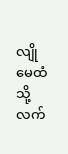လျိုမေထံသို့ လက်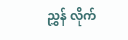ညွှန် လိုက်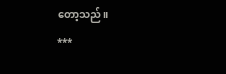တော့သည်။
***